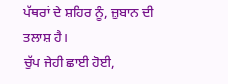ਪੱਥਰਾਂ ਦੇ ਸ਼ਹਿਰ ਨੂੰ, ਜ਼ੁਬਾਨ ਦੀ ਤਲਾਸ਼ ਹੈ।
ਚੁੱਪ ਜੇਹੀ ਛਾਈ ਹੋਈ,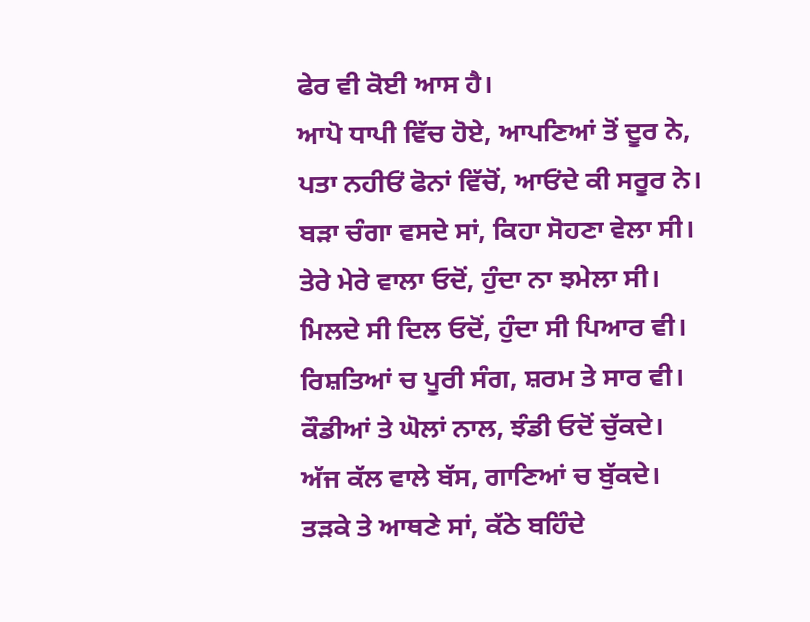ਫੇਰ ਵੀ ਕੋਈ ਆਸ ਹੈ।
ਆਪੋ ਧਾਪੀ ਵਿੱਚ ਹੋਏ, ਆਪਣਿਆਂ ਤੋਂ ਦੂਰ ਨੇ,
ਪਤਾ ਨਹੀਓਂ ਫੋਨਾਂ ਵਿੱਚੋਂ, ਆਓਂਦੇ ਕੀ ਸਰੂਰ ਨੇ।
ਬੜਾ ਚੰਗਾ ਵਸਦੇ ਸਾਂ, ਕਿਹਾ ਸੋਹਣਾ ਵੇਲਾ ਸੀ।
ਤੇਰੇ ਮੇਰੇ ਵਾਲਾ ਓਦੋਂ, ਹੁੰਦਾ ਨਾ ਝਮੇਲਾ ਸੀ।
ਮਿਲਦੇ ਸੀ ਦਿਲ ਓਦੋਂ, ਹੁੰਦਾ ਸੀ ਪਿਆਰ ਵੀ।
ਰਿਸ਼ਤਿਆਂ ਚ ਪੂਰੀ ਸੰਗ, ਸ਼ਰਮ ਤੇ ਸਾਰ ਵੀ।
ਕੌਡੀਆਂ ਤੇ ਘੋਲਾਂ ਨਾਲ, ਝੰਡੀ ਓਦੋਂ ਚੁੱਕਦੇ।
ਅੱਜ ਕੱਲ ਵਾਲੇ ਬੱਸ, ਗਾਣਿਆਂ ਚ ਬੁੱਕਦੇ।
ਤੜਕੇ ਤੇ ਆਥਣੇ ਸਾਂ, ਕੱਠੇ ਬਹਿੰਦੇ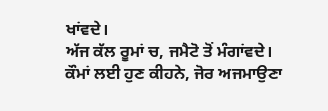ਖਾਂਵਦੇ।
ਅੱਜ ਕੱਲ ਰੂਮਾਂ ਚ, ਜਮੈਟੋ ਤੋਂ ਮੰਗਾਂਵਦੇ।
ਕੌਮਾਂ ਲਈ ਹੁਣ ਕੀਹਨੇ, ਜੋਰ ਅਜਮਾਉਣਾ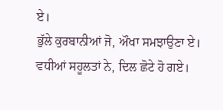ਏ।
ਭੁੱਲੇ ਕੁਰਬਾਨੀਆਂ ਜੋ, ਔਖਾ ਸਮਝਾਉਣਾ ਏ।
ਵਧੀਆਂ ਸਹੂਲਤਾਂ ਨੇ, ਦਿਲ ਛੋਟੇ ਹੋ ਗਏ।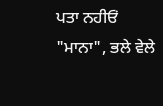ਪਤਾ ਨਹੀਓਂ "ਮਾਨਾ", ਭਲੇ ਵੇਲੇ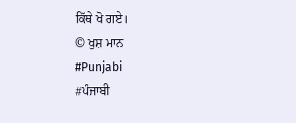ਕਿੱਥੇ ਖੋ ਗਏ।
© ਖੁਸ਼ ਮਾਨ
#Punjabi
#ਪੰਜਾਬੀ